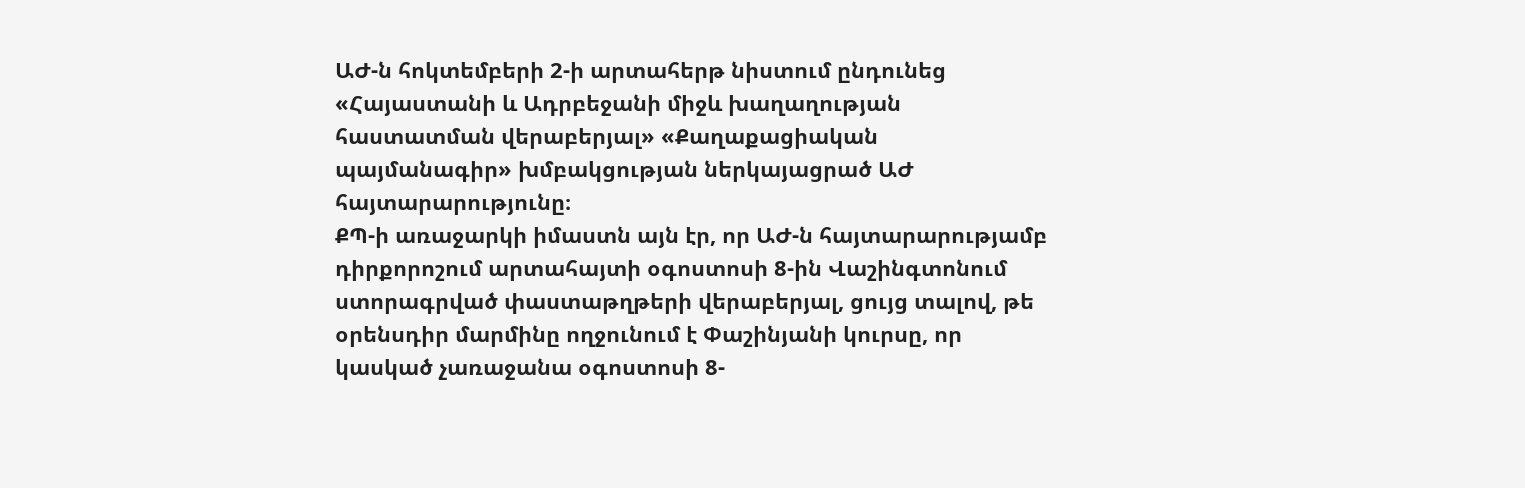ԱԺ-ն հոկտեմբերի 2-ի արտահերթ նիստում ընդունեց «Հայաստանի և Ադրբեջանի միջև խաղաղության հաստատման վերաբերյալ» «Քաղաքացիական պայմանագիր» խմբակցության ներկայացրած ԱԺ հայտարարությունը։
ՔՊ-ի առաջարկի իմաստն այն էր, որ ԱԺ-ն հայտարարությամբ դիրքորոշում արտահայտի օգոստոսի 8-ին Վաշինգտոնում ստորագրված փաստաթղթերի վերաբերյալ, ցույց տալով, թե օրենսդիր մարմինը ողջունում է Փաշինյանի կուրսը, որ կասկած չառաջանա օգոստոսի 8-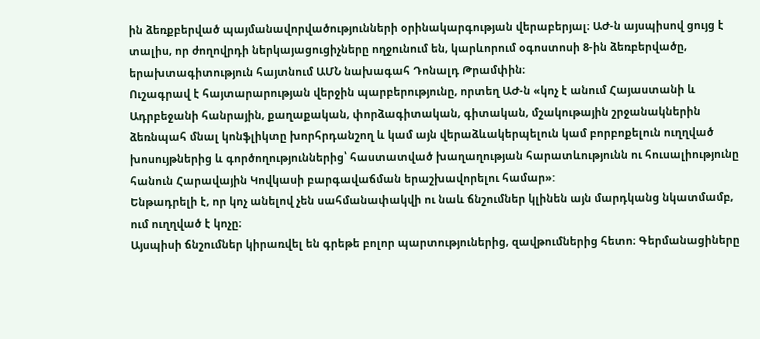ին ձեռքբերված պայմանավորվածությունների օրինակարգության վերաբերյալ։ ԱԺ-ն այսպիսով ցույց է տալիս, որ ժողովրդի ներկայացուցիչները ողջունում են, կարևորում օգոստոսի 8-ին ձեռբերվածը, երախտագիտություն հայտնում ԱՄՆ նախագահ Դոնալդ Թրամփին։
Ուշագրավ է հայտարարության վերջին պարբերությունը, որտեղ ԱԺ-ն «կոչ է անում Հայաստանի և Ադրբեջանի հանրային, քաղաքական, փորձագիտական, գիտական, մշակութային շրջանակներին ձեռնպահ մնալ կոնֆլիկտը խորհրդանշող և կամ այն վերաձևակերպելուն կամ բորբոքելուն ուղղված խոսույթներից և գործողություններից՝ հաստատված խաղաղության հարատևությունն ու հուսալիությունը հանուն Հարավային Կովկասի բարգավաճման երաշխավորելու համար»:
Ենթադրելի է, որ կոչ անելով չեն սահմանափակվի ու նաև ճնշումներ կլինեն այն մարդկանց նկատմամբ, ում ուղղված է կոչը։
Այսպիսի ճնշումներ կիրառվել են գրեթե բոլոր պարտություներից, զավթումներից հետո։ Գերմանացիները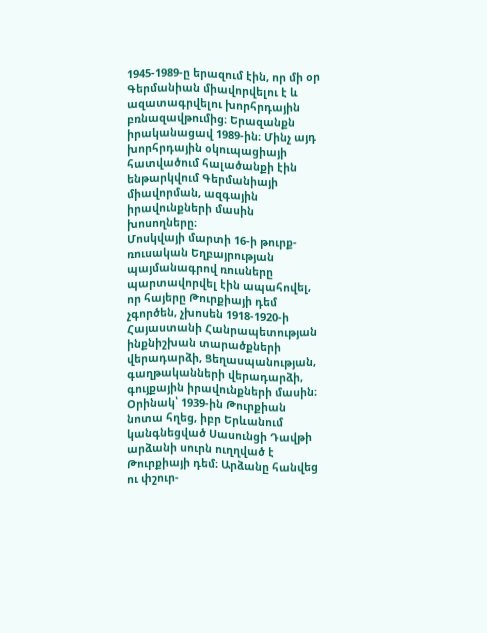1945-1989-ը երազում էին, որ մի օր Գերմանիան միավորվելու է և ազատագրվելու խորհրդային բռնազավթումից։ Երազանքն իրականացավ 1989-ին։ Մինչ այդ խորհրդային օկուպացիայի հատվածում հալածանքի էին ենթարկվում Գերմանիայի միավորման, ազգային իրավունքների մասին խոսողները։
Մոսկվայի մարտի 16-ի թուրք-ռուսական Եղբայրության պայմանագրով ռուսները պարտավորվել էին ապահովել, որ հայերը Թուրքիայի դեմ չգործեն, չխոսեն 1918-1920-ի Հայաստանի Հանրապետության ինքնիշխան տարածքների վերադարձի, Ցեղասպանության, գաղթականների վերադարձի, գույքային իրավունքների մասին։ Օրինակ՝ 1939-ին Թուրքիան նոտա հղեց, իբր Երևանում կանգնեցված Սասունցի Դավթի արձանի սուրն ուղղված է Թուրքիայի դեմ։ Արձանը հանվեց ու փշուր-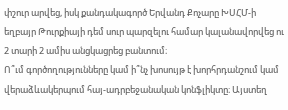փշուր արվեց, իսկ քանդակագործ Երվանդ Քոչարը ԽՍՀՄ-ի եղբայր Թուրքիայի դեմ սուր պարզելու համար կալանավորվեց ու 2 տարի 2 ամիս անցկացրեց բանտում։
Ո՞ւմ գործողությունները կամ ի՞նչ խոսույթ է խորհրդանշում կամ վերաձևակերպում հայ-ադրբեջանական կոնֆլիկտը։ Այստեղ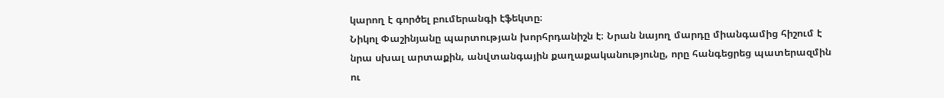կարող է գործել բումերանգի էֆեկտը։
Նիկոլ Փաշինյանը պարտության խորհրդանիշն է։ Նրան նայող մարդը միանգամից հիշում է նրա սխալ արտաքին, անվտանգային քաղաքականությունը, որը հանգեցրեց պատերազմին ու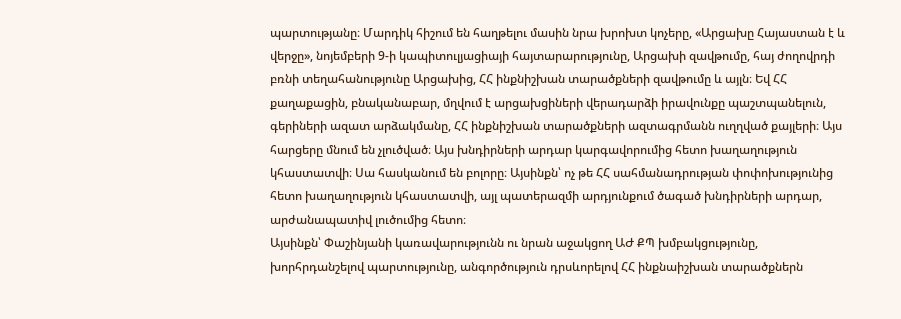պարտությանը։ Մարդիկ հիշում են հաղթելու մասին նրա խրոխտ կոչերը, «Արցախը Հայաստան է և վերջը», նոյեմբերի 9-ի կապիտուլյացիայի հայտարարությունը, Արցախի զավթումը, հայ ժողովրդի բռնի տեղահանությունը Արցախից, ՀՀ ինքնիշխան տարածքների զավթումը և այլն։ Եվ ՀՀ քաղաքացին, բնականաբար, մղվում է արցախցիների վերադարձի իրավունքը պաշտպանելուն, գերիների ազատ արձակմանը, ՀՀ ինքնիշխան տարածքների ազտագրմանն ուղղված քայլերի։ Այս հարցերը մնում են չլուծված։ Այս խնդիրների արդար կարգավորումից հետո խաղաղություն կհաստատվի։ Սա հասկանում են բոլորը։ Այսինքն՝ ոչ թե ՀՀ սահմանադրության փոփոխությունից հետո խաղաղություն կհաստատվի, այլ պատերազմի արդյունքում ծագած խնդիրների արդար, արժանապատիվ լուծումից հետո։
Այսինքն՝ Փաշինյանի կառավարությունն ու նրան աջակցող ԱԺ ՔՊ խմբակցությունը, խորհրդանշելով պարտությունը, անգործություն դրսևորելով ՀՀ ինքնաիշխան տարածքներն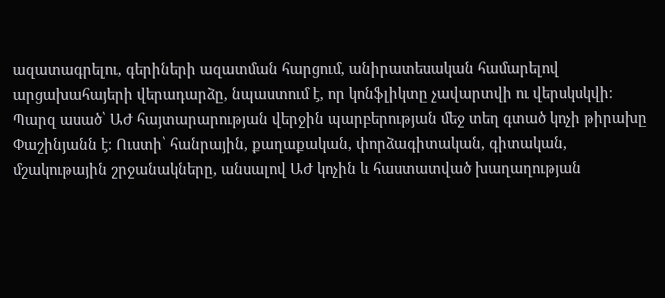ազատագրելու, գերիների ազատման հարցում, անիրատեսական համարելով արցախահայերի վերադարձը, նպաստում է, որ կոնֆլիկտը չավարտվի ու վերսկսկվի։
Պարզ ասած՝ ԱԺ հայտարարության վերջին պարբերության մեջ տեղ գտած կոչի թիրախը Փաշինյանն է։ Ուստի՝ հանրային, քաղաքական, փորձագիտական, գիտական, մշակութային շրջանակները, անսալով ԱԺ կոչին և հաստատված խաղաղության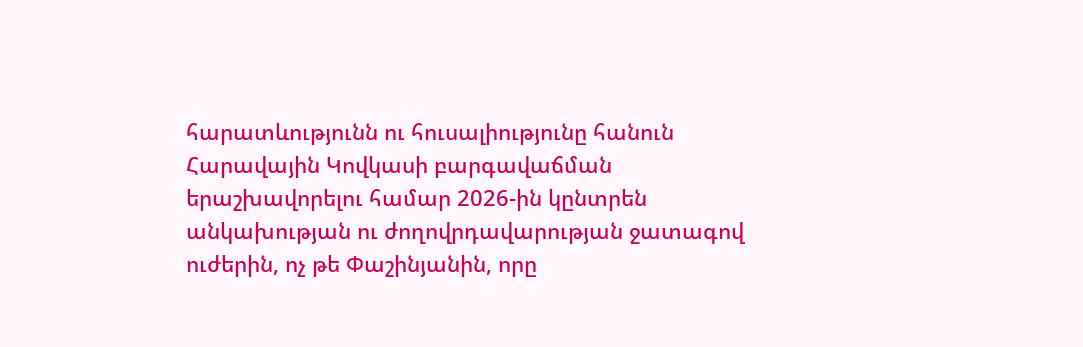հարատևությունն ու հուսալիությունը հանուն Հարավային Կովկասի բարգավաճման երաշխավորելու համար 2026-ին կընտրեն անկախության ու ժողովրդավարության ջատագով ուժերին, ոչ թե Փաշինյանին, որը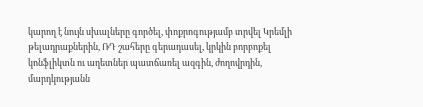կարող է նույն սխալները գործել, փոքրոգությամբ տրվել Կրեմլի թելադրաքներին, ՌԴ շահերը գերադասել, կրկին բորբոքել կոնֆլիկտն ու աղետներ պատճառել ազգին, ժողովրդին, մարդկությանն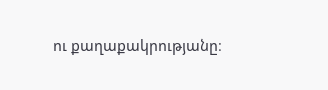ու քաղաքակրությանը։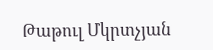Թաթուլ Մկրտչյան